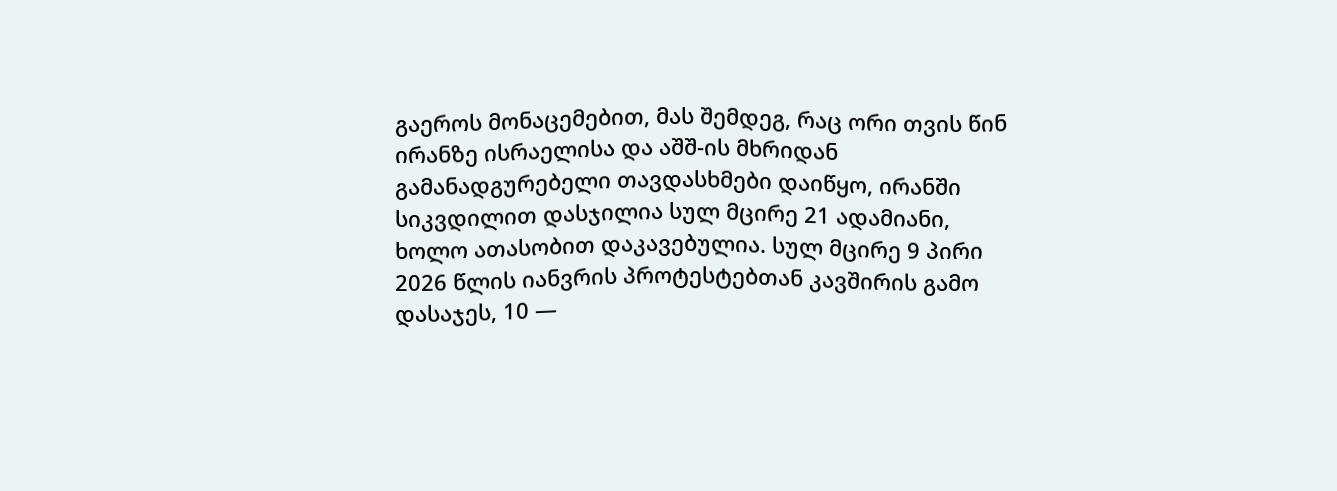გაეროს მონაცემებით, მას შემდეგ, რაც ორი თვის წინ ირანზე ისრაელისა და აშშ-ის მხრიდან გამანადგურებელი თავდასხმები დაიწყო, ირანში სიკვდილით დასჯილია სულ მცირე 21 ადამიანი, ხოლო ათასობით დაკავებულია. სულ მცირე 9 პირი 2026 წლის იანვრის პროტესტებთან კავშირის გამო დასაჯეს, 10 —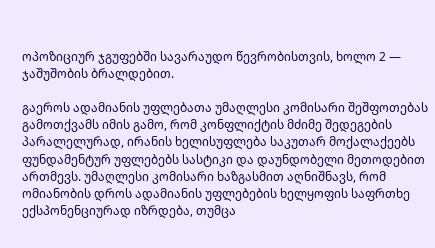ოპოზიციურ ჯგუფებში სავარაუდო წევრობისთვის, ხოლო 2 — ჯაშუშობის ბრალდებით.

გაეროს ადამიანის უფლებათა უმაღლესი კომისარი შეშფოთებას გამოთქვამს იმის გამო, რომ კონფლიქტის მძიმე შედეგების პარალელურად, ირანის ხელისუფლება საკუთარ მოქალაქეებს ფუნდამენტურ უფლებებს სასტიკი და დაუნდობელი მეთოდებით ართმევს. უმაღლესი კომისარი ხაზგასმით აღნიშნავს, რომ ომიანობის დროს ადამიანის უფლებების ხელყოფის საფრთხე ექსპონენციურად იზრდება, თუმცა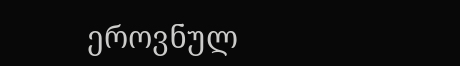ეროვნულ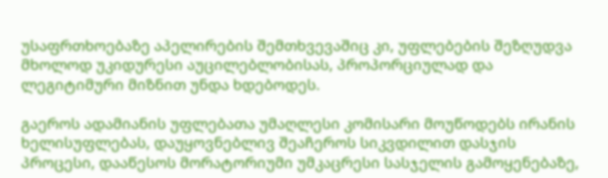უსაფრთხოებაზე აპელირების შემთხვევაშიც კი, უფლებების შეზღუდვა მხოლოდ უკიდურესი აუცილებლობისას, პროპორციულად და ლეგიტიმური მიზნით უნდა ხდებოდეს.

გაეროს ადამიანის უფლებათა უმაღლესი კომისარი მოუწოდებს ირანის ხელისუფლებას, დაუყოვნებლივ შეაჩეროს სიკვდილით დასჯის პროცესი, დააწესოს მორატორიუმი უმკაცრესი სასჯელის გამოყენებაზე,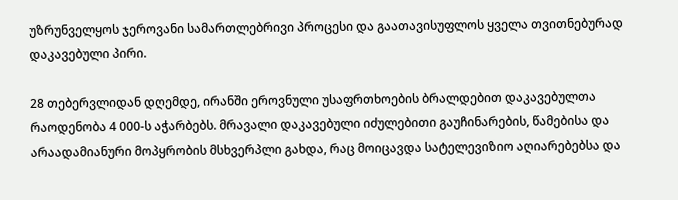უზრუნველყოს ჯეროვანი სამართლებრივი პროცესი და გაათავისუფლოს ყველა თვითნებურად დაკავებული პირი.

28 თებერვლიდან დღემდე, ირანში ეროვნული უსაფრთხოების ბრალდებით დაკავებულთა რაოდენობა 4 000-ს აჭარბებს. მრავალი დაკავებული იძულებითი გაუჩინარების, წამებისა და არაადამიანური მოპყრობის მსხვერპლი გახდა, რაც მოიცავდა სატელევიზიო აღიარებებსა და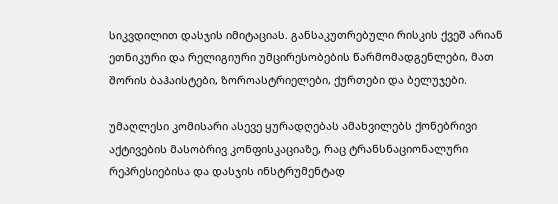სიკვდილით დასჯის იმიტაციას. განსაკუთრებული რისკის ქვეშ არიან ეთნიკური და რელიგიური უმცირესობების წარმომადგენლები, მათ შორის ბაჰაისტები, ზოროასტრიელები, ქურთები და ბელუჯები.

უმაღლესი კომისარი ასევე ყურადღებას ამახვილებს ქონებრივი აქტივების მასობრივ კონფისკაციაზე, რაც ტრანსნაციონალური რეპრესიებისა და დასჯის ინსტრუმენტად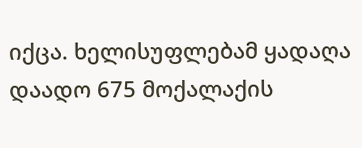იქცა. ხელისუფლებამ ყადაღა დაადო 675 მოქალაქის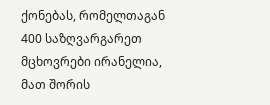ქონებას, რომელთაგან 400 საზღვარგარეთ მცხოვრები ირანელია, მათ შორის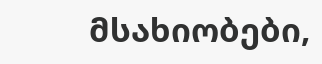მსახიობები,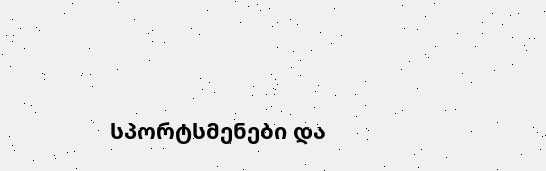სპორტსმენები და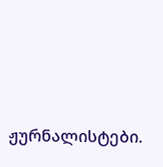ჟურნალისტები.